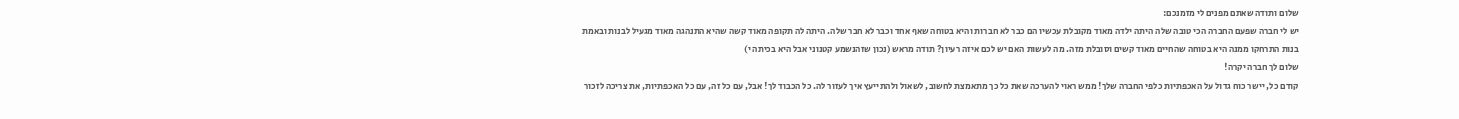שלום ותודה שאתם מפנים לי מזמנכם:
יש לי חברה שפעם החברה הכי טובה שלה היתה ילדה מאוד מקובלת עכשיו הם כבר לא חברות והיא בטוחה שאף אחד וכבר לא חבר שלה. היתה לה תקופה מאוד קשה שהיא התנהגה מאוד מגעיל לבנות ובאמת בנות התרחקו ממנה היא בטוחה שהחיים מאוד קשים וסובלת מזה. מה לעשות האם יש לכם איזה רעיון? תודה מראש (נכון שזהנשמע קטנוני אבל היא בכיתה י)
שלום לך חברה יקרה!
קודם כל, יישר כוח גדול על האכפתיות כלפי החברה שלך! ממש ראוי להערכה שאת כל כך מתאמצת לחשוב, לשאול ולהתייעץ איך לעזור לה. כל הכבוד לך! אבל, עם כל זה, עם כל האכפתיות, את צריכה לזכור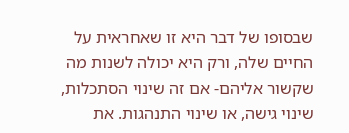שבסופו של דבר היא זו שאחראית על החיים שלה, ורק היא יכולה לשנות מה שקשור אליהם- אם זה שינוי הסתכלות, שינוי גישה, או שינוי התנהגות. את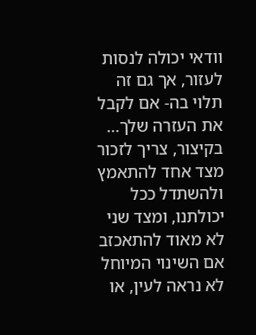וודאי יכולה לנסות לעזור, אך גם זה תלוי בה- אם לקבל את העזרה שלך… בקיצור, צריך לזכור מצד אחד להתאמץ ולהשתדל ככל יכולתנו, ומצד שני לא מאוד להתאכזב אם השינוי המיוחל לא נראה לעין, או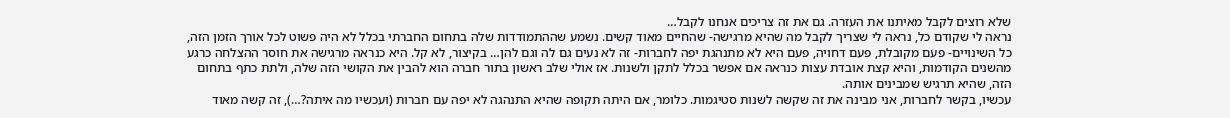שלא רוצים לקבל מאיתנו את העזרה. גם את זה צריכים אנחנו לקבל…
נראה לי שקודם כל, נראה לי שצריך לקבל מה שהיא מרגישה- שהחיים מאוד קשים. נשמע שההתמודדות שלה בתחום החברתי בכלל לא היה פשוט לכל אורך הזמן הזה, כל השינויים- פעם מקובלת, פעם דחויה, פעם היא לא מתנהגת יפה לחברות- זה לא נעים גם לה וגם להן… בקיצור, לא קל. היא כנראה מרגישה את חוסר ההצלחה כרגע מהשנים הקודמות, והיא קצת אובדת עצות כנראה אם אפשר בכלל לתקן ולשנות. אז אולי שלב ראשון בתור חברה הוא להבין את הקושי הזה שלה, ולתת כתף בתחום הזה, שהיא תרגיש שמבינים אותה.
עכשיו, בקשר לחברות, אני מבינה את זה שקשה לשנות סטיגמות. כלומר, אם היתה תקופה שהיא התנהגה לא יפה עם חברות (ועכשיו מה איתה?…), זה קשה מאוד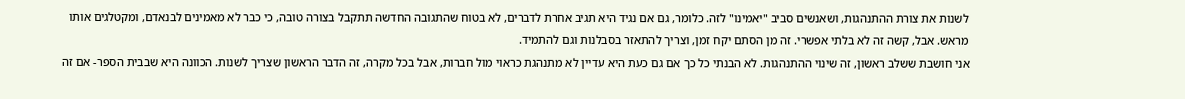לשנות את צורת ההתנהגות, ושאנשים סביב "יאמינו" לזה. כלומר, גם אם נגיד היא תגיב אחרת לדברים, לא בטוח שהתגובה החדשה תתקבל בצורה טובה, כי כבר לא מאמינים לבנאדם, ומקטלגים אותו מראש. אבל, קשה זה לא בלתי אפשרי. זה מן הסתם יקח זמן, וצריך להתאזר בסבלנות וגם להתמיד.
אני חושבת ששלב ראשון, זה שינוי ההתנהגות. לא הבנתי כל כך אם גם כעת היא עדיין לא מתנהגת כראוי מול חברות, אבל בכל מקרה, זה הדבר הראשון שצריך לשנות. הכוונה היא שבבית הספר- אם זה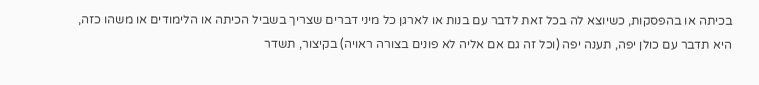בכיתה או בהפסקות, כשיוצא לה בכל זאת לדבר עם בנות או לארגן כל מיני דברים שצריך בשביל הכיתה או הלימודים או משהו כזה, היא תדבר עם כולן יפה, תענה יפה (וכל זה גם אם אליה לא פונים בצורה ראויה) בקיצור, תשדר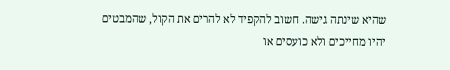שהיא שינתה גישה. חשוב להקפיד לא להרים את הקול, שהמבטים יהיו מחייכים ולא כועסים או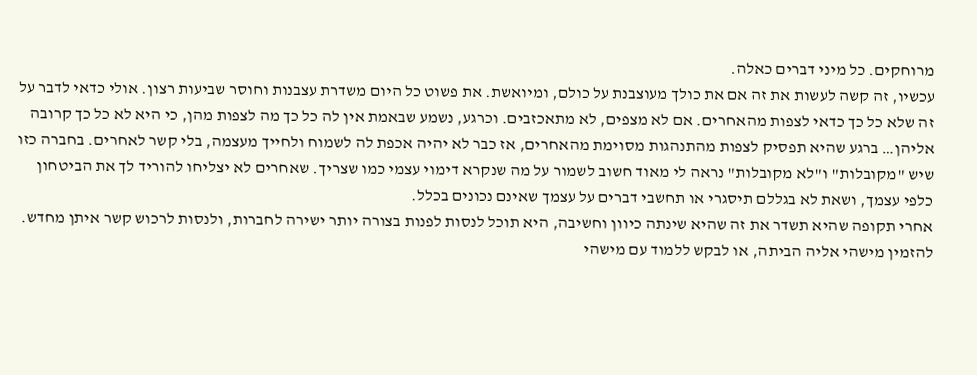מרוחקים. כל מיני דברים כאלה.
עכשיו, זה קשה לעשות את זה אם את כולך מעוצבנת על כולם, ומיואשת. את פשוט כל היום משדרת עצבנות וחוסר שביעות רצון. אולי כדאי לדבר על זה שלא כל כך כדאי לצפות מהאחרים. אם לא מצפים, לא מתאכזבים. וכרגע, נשמע שבאמת אין לה כל כך מה לצפות מהן, כי היא לא כל כך קרובה אליהן… ברגע שהיא תפסיק לצפות מהתנהגות מסוימת מהאחרים, אז כבר לא יהיה אכפת לה לשמוח ולחייך מעצמה, בלי קשר לאחרים. בחברה כזו שיש "מקובלות" ו"לא מקובלות" נראה לי מאוד חשוב לשמור על מה שנקרא דימוי עצמי כמו שצריך. שאחרים לא יצליחו להוריד לך את הביטחון כלפי עצמך, ושאת לא בגללם תיסגרי או תחשבי דברים על עצמך שאינם נכונים בכלל.
אחרי תקופה שהיא תשדר את זה שהיא שינתה כיוון וחשיבה, היא תוכל לנסות לפנות בצורה יותר ישירה לחברות, ולנסות לרכוש קשר איתן מחדש. להזמין מישהי אליה הביתה, או לבקש ללמוד עם מישהי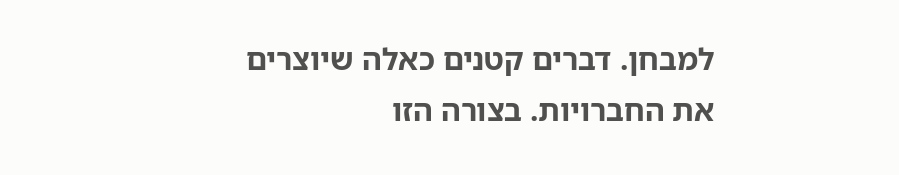למבחן. דברים קטנים כאלה שיוצרים את החברויות. בצורה הזו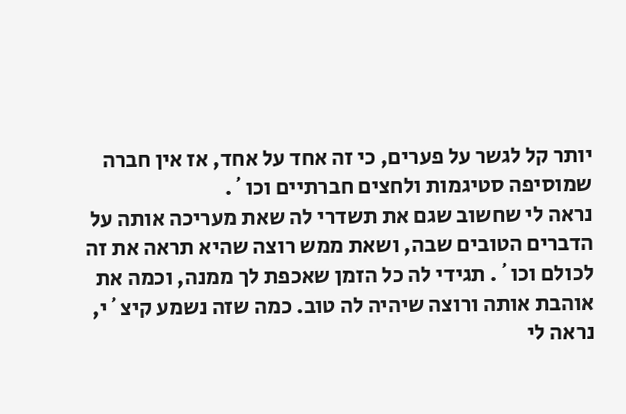יותר קל לגשר על פערים, כי זה אחד על אחד, אז אין חברה שמוסיפה סטיגמות ולחצים חברתיים וכו´.
נראה לי שחשוב שגם את תשדרי לה שאת מעריכה אותה על הדברים הטובים שבה, ושאת ממש רוצה שהיא תראה את זה לכולם וכו´. תגידי לה כל הזמן שאכפת לך ממנה, וכמה את אוהבת אותה ורוצה שיהיה לה טוב. כמה שזה נשמע קיצ´י, נראה לי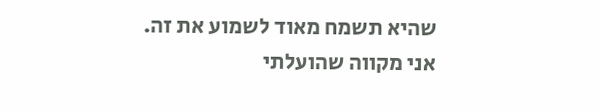שהיא תשמח מאוד לשמוע את זה.
אני מקווה שהועלתי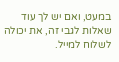במעט, ואם יש לך עוד שאלות לגבי זה, את יכולה לשלוח למייל.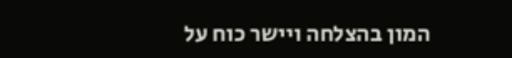המון בהצלחה ויישר כוח על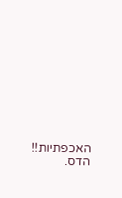האכפתיות!!
הדס.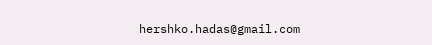hershko.hadas@gmail.com